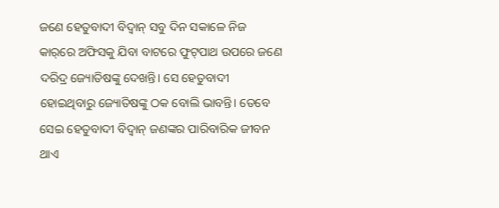ଜଣେ ହେତୁବାଦୀ ବିଦ୍ବାନ୍‌ ସବୁ ଦିନ ସକାଳେ ନିଜ କାର‌୍‌ରେ ଅଫିସକୁ ଯିବା ବାଟରେ ଫୁଟ୍‌ପାଥ ଉପରେ ଜଣେ ଦରିଦ୍ର ଜ୍ୟୋତିଷଙ୍କୁ ଦେଖନ୍ତି। ସେ ହେତୁବାଦୀ ହୋଇଥିବାରୁ ଜ୍ୟୋତିଷଙ୍କୁ ଠକ ବୋଲି ଭାବନ୍ତି। ତେବେ ସେଇ ହେତୁବାଦୀ ବିଦ୍ବାନ୍‌ ଜଣଙ୍କର ପାରିବାରିକ ଜୀବନ ଥାଏ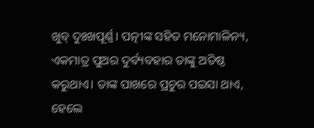ଖୁବ୍‌ ଦୁଃଖପୂର୍ଣ୍ଣ। ପତ୍ନୀଙ୍କ ସହିତ ମନୋମାଳିନ୍ୟ, ଏକମାତ୍ର ପୁଅର ଦୁର୍ବ୍ୟବହାର ତାଙ୍କୁ ଅତିଷ୍ଠ କରୁଥାଏ। ତାଙ୍କ ପାଖରେ ପ୍ରଚୁର ପଇସା ଥାଏ, ହେଲେ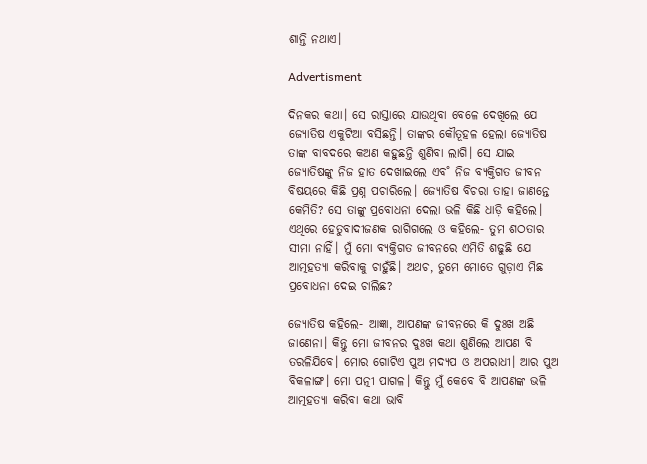ଶାନ୍ତି ନଥାଏ।

Advertisment

ଦିନକର କଥା। ସେ ରାସ୍ତାରେ ଯାଉଥିବା ବେଳେ ଦେଖିଲେ ଯେ ଜ୍ୟୋତିଷ ଏକୁଟିଆ ବସିଛନ୍ତି। ତାଙ୍କର କୌତୂହଳ ହେଲା ଜ୍ୟୋତିଷ ତାଙ୍କ ବାବଦରେ କଅଣ କହୁଛନ୍ତି ଶୁଣିବା ଲାଗି। ସେ ଯାଇ ଜ୍ୟୋତିଷଙ୍କୁ ନିଜ ହାତ ଦେଖାଇଲେ ଏବ˚ ନିଜ ବ୍ୟକ୍ତିଗତ ଜୀବନ ବିଷୟରେ କିଛି ପ୍ରଶ୍ନ ପଚାରିଲେ। ଜ୍ୟୋତିଷ ବିଚରା ତାହା ଜାଣନ୍ତେ କେମିତି? ସେ ତାଙ୍କୁ ପ୍ରବୋଧନା ଦେଲା ଭଳି କିଛି ଧାଡ଼ି କହିଲେ। ଏଥିରେ ହେତୁବାଦୀଜଣକ ରାଗିଗଲେ ଓ କହିଲେ- ତୁମ ଶଠତାର ସୀମା ନାହିଁ। ମୁଁ ମୋ ବ୍ୟକ୍ତିଗତ ଜୀବନରେ ଏମିତି ଶଢୁଛି ଯେ ଆତ୍ମହତ୍ୟା କରିବାକୁ ଚାହୁଁଛି। ଅଥଚ, ତୁମେ ମୋତେ ଗୁଡ଼ାଏ ମିଛ ପ୍ରବୋଧନା ଦେଇ ଚାଲିଛ?

ଜ୍ୟୋତିଷ କହିଲେ- ଆଜ୍ଞା, ଆପଣଙ୍କ ଜୀବନରେ କି ଦୁଃଖ ଅଛି ଜାଣେନା। କିନ୍ତୁ ମୋ ଜୀବନର ଦୁଃଖ କଥା ଶୁଣିଲେ ଆପଣ ବି ତରଳିଯିବେ। ମୋର ଗୋଟିଏ ପୁଅ ମଦ୍ୟପ ଓ ଅପରାଧୀ। ଆର ପୁଅ ବିକଳାଙ୍ଗ। ମୋ ପତ୍ନୀ ପାଗଳ। କିନ୍ତୁ ମୁଁ କେବେ ବି ଆପଣଙ୍କ ଭଳି ଆତ୍ମହତ୍ୟା କରିବା କଥା ଭାବି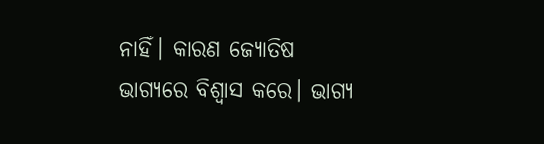ନାହିଁ। କାରଣ ଜ୍ୟୋତିଷ ଭାଗ୍ୟରେ ବିଶ୍ବାସ କରେ। ଭାଗ୍ୟ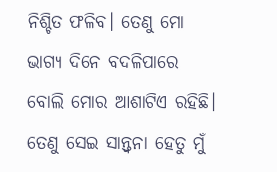ନିଶ୍ଚିତ ଫଳିବ। ତେଣୁ ମୋ ଭାଗ୍ୟ ଦିନେ ବଦଳିପାରେ ବୋଲି ମୋର ଆଶାଟିଏ ରହିଛି। ତେଣୁ ସେଇ ସାନ୍ତ୍ବନା ହେତୁ ମୁଁ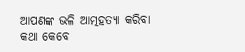ଆପଣଙ୍କ ଭଳି ଆତ୍ମହତ୍ୟା କରିବା କଥା କେବେ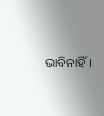ଭାବିନାହିଁ।